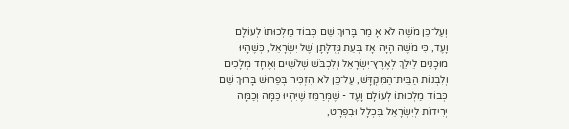וְעַל־כֵּן מֹשֶׁה לֹא אָ מַר בָּרוּךְ שֵׁם כְּבוֹד מַלְכוּתוֹ לְעוֹלָם וָעֶד, כִּי מֹשֶׁה הָיָה אָז בְּעֵת גְּדֻלָּתָן שֶׁל יִשְׂרָאֵל, כְּשֶׁהָיוּ מוּכָנִים לֵילֵךְ לְאֶרֶץ־יִשְׂרָאֵל וְלִכְבֹּשׁ שְׁלֹשִׁים וְאֶחָד מְלָכִים וְלִבְנוֹת הַבֵּית־הַמִּקְדָּשׁ, עַל־כֵּן לֹא הִזְכִּיר בְּפֵרוּשׁ בָּרוּךְ שֵׁם כְּבוֹד מַלְכוּתוֹ לְעוֹלָם וָעֶד - שֶׁמְּרַמֵּז שֶׁיִּהְיוּ כַּמָּה וְכַמָּה יְרִידוֹת לְיִשְׂרָאֵל בִּכְלָל וּבִפְרָט,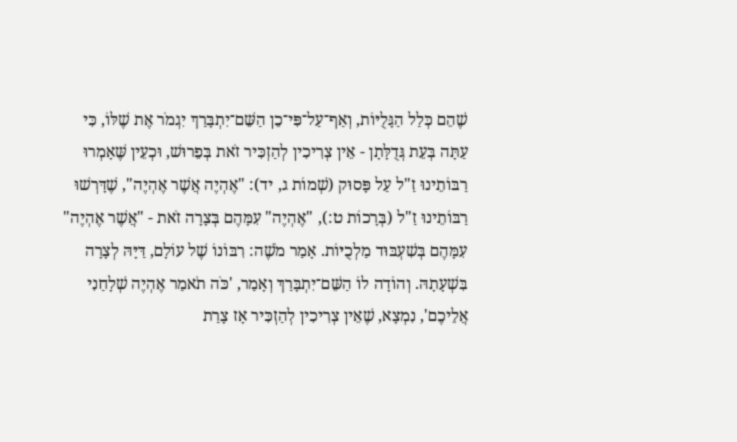שֶׁהֵם כְּלַל הַגָּלֻיּוֹת, וְאַף־עַל־פִּי־כֵן הַשֵּׁם־יִתְבָּרַךְ יִגְמֹר אֶת שֶׁלּוֹ, כִּי עַתָּה בְּעֵת גְּדֻלָּתָן - אֵין צְרִיכִין לְהַזְכִּיר זֹאת בְּפֵרוּשׁ, וּכְעֵין שֶּׁאָמְרוּ רַבּוֹתֵינוּ זַ"ל עַל פָּסוּק (שְׁמוֹת ג, יד): "אֶהְיֶה אֲשֶׁר אֶהְיֶה", שֶׁדָּרְשׁוּ רַבּוֹתֵינוּ זַ"ל (בְּרָכוֹת ט:), "אֶהְיֶה" עִמָּהֶם בְּצָרָה זֹאת - "אֲשֶׁר אֶהְיֶה" עִמָּהֶם בְּשִׁעְבּוּד מַלְכֻיּוֹת. אָמַר מֹשֶׁה: רִבּוֹנוֹ שֶׁל עוֹלָם, דַּיָּהּ לְצָרָה בִּשְׁעָתָהּ. וְהוֹדָה לוֹ הַשֵּׁם־יִתְבָּרַךְ וְאָמַר, 'כֹּה תֹאמַר אֶהְיֶה שְׁלָחַנִי אֲלֵיכֶם', נִמְצָא, שֶׁאֵין צְרִיכִין לְהַזְכִּיר אָז צָרַת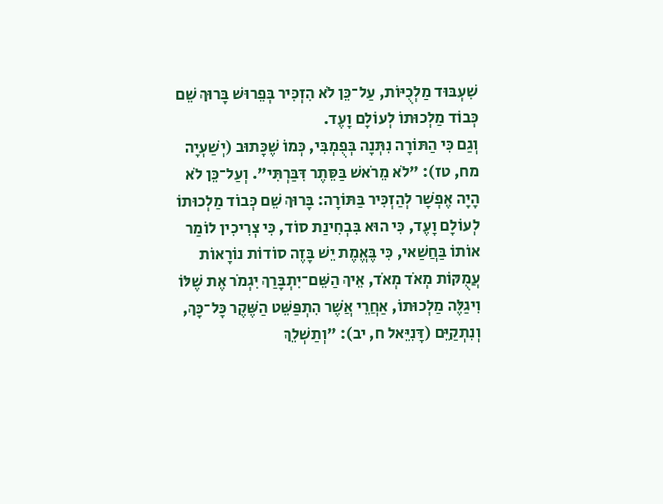שִׁעְבּוּד מַלְכֻיּוֹת, עַל־כֵּן לֹא הִזְכִּיר בְּפֵרוּשׁ בָּרוּךְ שֵׁם כְּבוֹד מַלְכוּתוֹ לְעוֹלָם וָעֶד.
וְגַם כִּי הַתּוֹרָה נִתְּנָה בְּפֻמְבִּי, כְּמוֹ שֶׁכָּתוּב (יְשַׁעְיָה מח, טז): "לֹא מֵרֹאשׁ בַּסֵּתֶר דִּבַּרְתִּי". וְעַל־כֵּן לֹא הָיָה אֶפְשָׁר לְהַזְכִּיר בַּתּוֹרָה: בָּרוּךְ שֵׁם כְּבוֹד מַלְכוּתוֹ לְעוֹלָם וָעֶד, כִּי הוּא בִּבְחִינַת סוֹד, כִּי צְרִיכִין לוֹמַר אוֹתוֹ בַּחֲשַׁאי, כִּי בֶּאֱמֶת יֵשׁ בָּזֶה סוֹדוֹת נוֹרָאוֹת עֲמֻקּוֹת מְאֹד מְאֹד, אֵיךְ הַשֵּׁם־יִתְבָּרַךְ יִגְמֹר אֶת שֶׁלּוֹ וִיגַלֶּה מַלְכוּתוֹ, אַחֲרֵי אֲשֶׁר הִתְפַּשֵּׁט הַשֶּׁקֶר כָּל־כָּךְ, וְנִתְקַיֵּם (דָּנִיֵּאל ח, יב): "וְתַשְׁלֵךְ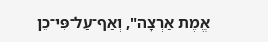אֱמֶת אַרְצָה", וְאַף־עַל־פִּי־כֵן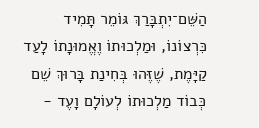הַשֵּׁם־יִתְבָּרַךְ גּוֹמֵר תָּמִיד כִּרְצוֹנוֹ, וּמַלְכוּתוֹ וֶאֱמוּנָתוֹ לָעַד קַיָּמֶת, שֶׁזֶּהוּ בְּחִינַת בָּרוּךְ שֵׁם כְּבוֹד מַלְכוּתוֹ לְעוֹלָם וָעֶד -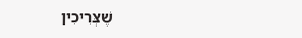שֶׁצְּרִיכִין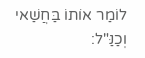לוֹמַר אוֹתוֹ בַּחֲשַׁאי וְכַנַּ"ל: